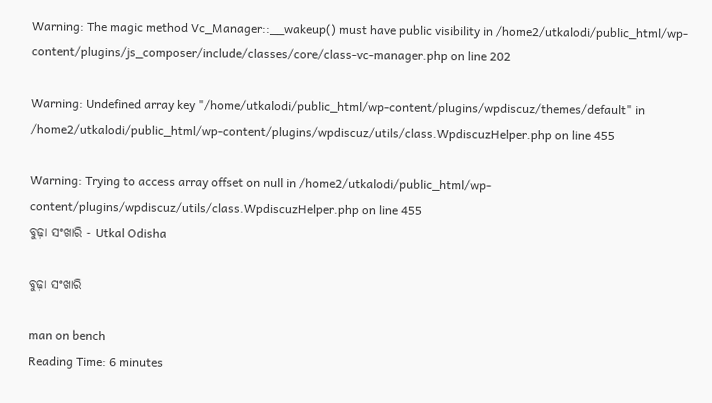Warning: The magic method Vc_Manager::__wakeup() must have public visibility in /home2/utkalodi/public_html/wp-content/plugins/js_composer/include/classes/core/class-vc-manager.php on line 202

Warning: Undefined array key "/home/utkalodi/public_html/wp-content/plugins/wpdiscuz/themes/default" in /home2/utkalodi/public_html/wp-content/plugins/wpdiscuz/utils/class.WpdiscuzHelper.php on line 455

Warning: Trying to access array offset on null in /home2/utkalodi/public_html/wp-content/plugins/wpdiscuz/utils/class.WpdiscuzHelper.php on line 455
ବୁଢ଼ା ସଂଖାରି - Utkal Odisha

ବୁଢ଼ା ସଂଖାରି

man on bench
Reading Time: 6 minutes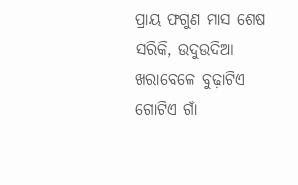ପ୍ରାୟ ଫଗୁଣ ମାସ ଶେଷ ସରିକି, ଉଦୁଉଦିଆ ଖରାବେଳେ ବୁଢ଼ାଟିଏ ଗୋଟିଏ ଗାଁ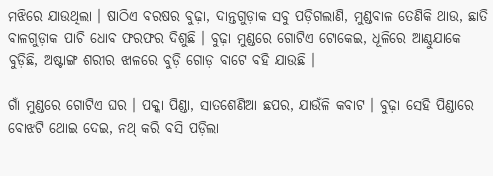ମଝିରେ ଯାଉଥିଲା । ଷାଠିଏ ବରଷର ବୁଢ଼ା, ଦାନ୍ତଗୁଡ଼ାକ ସବୁ ପଡ଼ିଗଲାଣି, ମୁଣ୍ଡବାଳ ତେଣିକି ଥାଉ, ଛାତି ବାଳଗୁଡ଼ାକ ପାଚି ଧୋବ ଫରଫର ଦିଶୁଛି । ବୁଢ଼ା ମୁଣ୍ଡରେ ଗୋଟିଏ ଟୋକେଇ, ଧୂଳିରେ ଆଣ୍ଠୁଯାକେ ବୁଡ଼ିଛି, ଅଷ୍ଟାଙ୍ଗ ଶରୀର ଝାଳରେ ବୁଡ଼ି ଗୋଡ଼ ବାଟେ ବହି ଯାଉଛି ।

ଗାଁ ମୁଣ୍ଡରେ ଗୋଟିଏ ଘର । ପକ୍କା ପିଣ୍ଡା, ସାତଶେଣିଆ ଛପର, ଯାଉଁଳି କବାଟ । ବୁଢ଼ା ସେହି ପିଣ୍ଡାରେ ବୋଝଟି ଥୋଇ ଦେଇ, ନଥ୍‌ କରି ବସି ପଡ଼ିଲା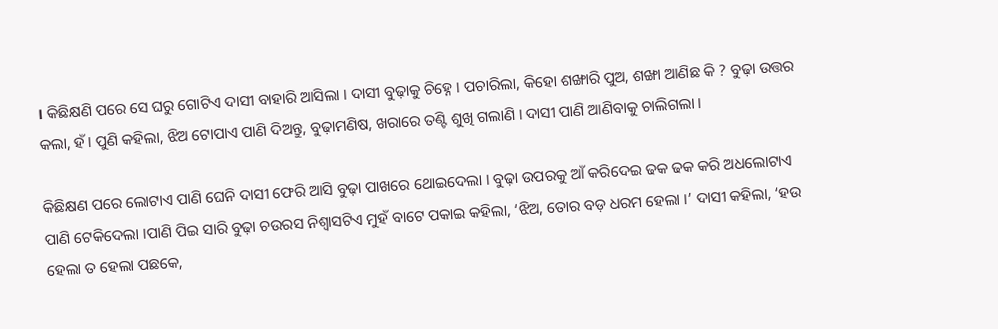। କିଛିକ୍ଷଣି ପରେ ସେ ଘରୁ ଗୋଟିଏ ଦାସୀ ବାହାରି ଆସିଲା । ଦାସୀ ବୁଢ଼ାକୁ ଚିହ୍ନେ । ପଚାରିଲା, କିହୋ ଶଙ୍ଖାରି ପୁଅ, ଶଙ୍ଖା ଆଣିଛ କି ? ବୁଢ଼ା ଉତ୍ତର କଲା, ହଁ । ପୁଣି କହିଲା, ଝିଅ ଟୋପାଏ ପାଣି ଦିଅନ୍ତୁ, ବୁଢ଼ାମଣିଷ, ଖରାରେ ତଣ୍ଟି ଶୁଖି ଗଲାଣି । ଦାସୀ ପାଣି ଆଣିବାକୁ ଚାଲିଗଲା ।

କିଛିକ୍ଷଣ ପରେ ଲୋଟାଏ ପାଣି ଘେନି ଦାସୀ ଫେରି ଆସି ବୁଢ଼ା ପାଖରେ ଥୋଇଦେଲା । ବୁଢ଼ା ଉପରକୁ ଆଁ କରିଦେଇ ଢକ ଢକ କରି ଅଧଲୋଟାଏ ପାଣି ଟେକିଦେଲା ।ପାଣି ପିଇ ସାରି ବୁଢ଼ା ଚଉରସ ନିଶ୍ବାସଟିଏ ମୁହଁ ବାଟେ ପକାଇ କହିଲା, ‘ଝିଅ, ତୋର ବଡ଼ ଧରମ ହେଲା ।’ ଦାସୀ କହିଲା, ‘ହଉ ହେଲା ତ ହେଲା ପଛକେ,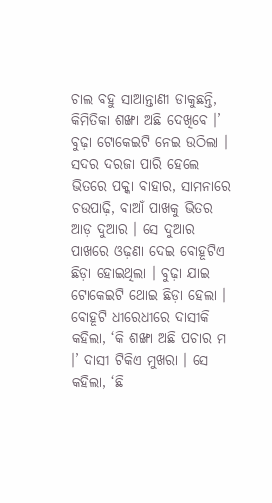ଚାଲ ବହୁ ସାଆନ୍ତାଣୀ ଡାକୁଛନ୍ତି, କିମିତିକା ଶଙ୍ଖା ଅଛି ଦେଖିବେ ।’ ବୁଢ଼ା ଟୋକେଇଟି ନେଇ ଉଠିଲା । ସଦର ଦରଜା ପାରି ହେଲେ ଭିତରେ ପକ୍କା ବାହାର, ସାମନାରେ ଚଉପାଢ଼ି, ବାଆଁ ପାଖକୁ ଭିତର ଆଡ଼ ଦୁଆର । ସେ ଦୁଆର ପାଖରେ ଓଢ଼ଣା ଦେଇ ବୋହୂଟିଏ ଛିଡ଼ା ହୋଇଥିଲା । ବୁଢ଼ା ଯାଇ ଟୋକେଇଟି ଥୋଇ ଛିଡ଼ା ହେଲା । ବୋହୂଟି ଧୀରେଧୀରେ ଦାସୀକି କହିଲା, ‘କି ଶଙ୍ଖା ଅଛି ପଚାର ମ ।’ ଦାସୀ ଟିକିଏ ମୁଖରା । ସେ କହିଲା, ‘ଛି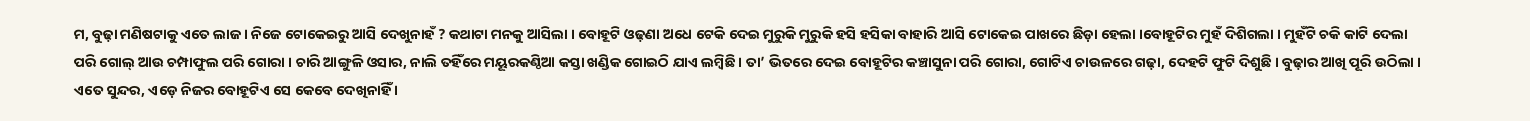ମ, ବୁଢ଼ା ମଣିଷଟାକୁ ଏତେ ଲାଜ । ନିଜେ ଟୋକେଇରୁ ଆସି ଦେଖୁନାହଁ ? କଥାଟା ମନକୁ ଆସିଲା । ବୋହୂଟି ଓଢ଼ଣା ଅଧେ ଟେକି ଦେଇ ମୁରୁକି ମୁରୁକି ହସି ହସିକା ବାହାରି ଆସି ଟୋକେଇ ପାଖରେ ଛିଡ଼ା ହେଲା ।ବୋହୂଟିର ମୁହଁ ଦିଶିଗଲା । ମୁହଁଟି ଚକି କାଟି ଦେଲା ପରି ଗୋଲ୍‌ ଆଉ ଚମ୍ପାଫୁଲ ପରି ଗୋରା । ଚାରି ଆଙ୍ଗୁଳି ଓସାର, ନାଲି ତହିଁରେ ମୟୂରକଣ୍ଠିଆ କସ୍ତା ଖଣ୍ଡିକ ଗୋଇଠି ଯାଏ ଲମ୍ବିଛି । ତା’ ଭିତରେ ଦେଇ ବୋହୂଟିର କଞ୍ଚାସୁନା ପରି ଗୋରା, ଗୋଟିଏ ଚାଉଳରେ ଗଢ଼ା, ଦେହଟି ଫୁଟି ଦିଶୁଛି । ବୁଢ଼ାର ଆଖି ପୂରି ଉଠିଲା । ଏତେ ସୁନ୍ଦର, ଏଡ଼େ ନିଜର ବୋହୂଟିଏ ସେ କେବେ ଦେଖିନାହିଁ ।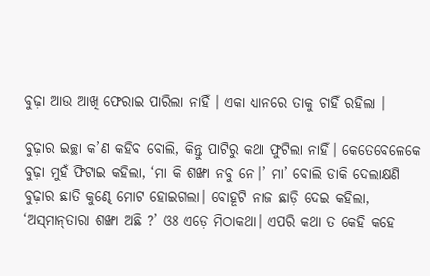ବୁଢ଼ା ଆଉ ଆଖି ଫେରାଇ ପାରିଲା ନାହିଁ । ଏକା ଧ୍ୟାନରେ ତାକୁ ଚାହିଁ ରହିଲା ।

ବୁଢ଼ାର ଇଚ୍ଛା କ’ଣ କହିବ ବୋଲି, କିନ୍ତୁ ପାଟିରୁ କଥା ଫୁଟିଲା ନାହିଁ। କେତେବେଳେକେ ବୁଢ଼ା ମୁହଁ ଫିଟାଇ କହିଲା, ‘ମା କି ଶଙ୍ଖା ନବୁ ନେ।’ ମା’ ବୋଲି ଡାକି ଦେଲାକ୍ଷଣି ବୁଢ଼ାର ଛାତି କୁଣ୍ଢେ ମୋଟ ହୋଇଗଲା। ବୋହୂଟି ନାଜ ଛାଡ଼ି ଦେଇ କହିଲା, ‘ଅସ୍‌ମାନ୍‌ତାରା ଶଙ୍ଖା ଅଛି ?’ ଓଃ ଏଡ଼େ ମିଠାକଥା। ଏପରି କଥା ତ କେହି କହେ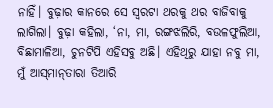ନାହିଁ। ବୁଢ଼ାର କାନରେ ସେ ସ୍ୱରଟା ଥରକୁ ଥର ବାଜିବାକୁ ଲାଗିଲା। ବୁଢ଼ା କହିଲା, ‘ନା, ମା, ରଙ୍ଗଝଲିରି, ବଉଳଫୁଲିଆ, ବିଛାମାଳିଆ, ଚୁନଟିପି ଏହିସବୁ ଅଛି। ଏହିଥିରୁ ଯାହା ନବୁ ମା, ମୁଁ ଆସ୍‌ମାନ୍‌ତାରା ତିଆରି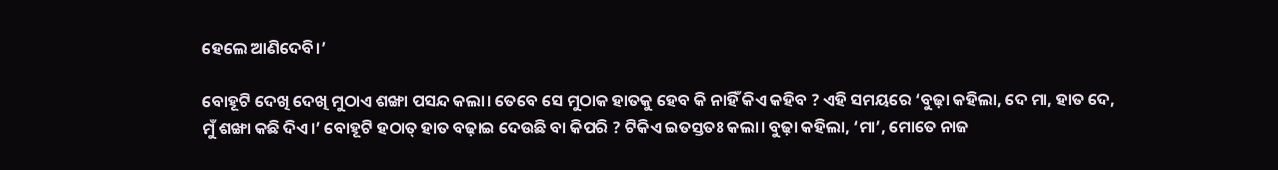ହେଲେ ଆଣିଦେବି।’

ବୋହୂଟି ଦେଖି ଦେଖି ମୁଠାଏ ଶଙ୍ଖା ପସନ୍ଦ କଲା। ତେବେ ସେ ମୁଠାକ ହାତକୁ ହେବ କି ନାହିଁ କିଏ କହିବ ? ଏହି ସମୟରେ ‘ବୁଢ଼ା କହିଲା, ଦେ ମା, ହାତ ଦେ, ମୁଁ ଶଙ୍ଖା କଛି ଦିଏ।’ ବୋହୂଟି ହଠାତ୍‌ ହାତ ବଢ଼ାଇ ଦେଉଛି ବା କିପରି ? ଟିକିଏ ଇତସ୍ତତଃ କଲା। ବୁଢ଼ା କହିଲା, ‘ମା’, ମୋତେ ନାଜ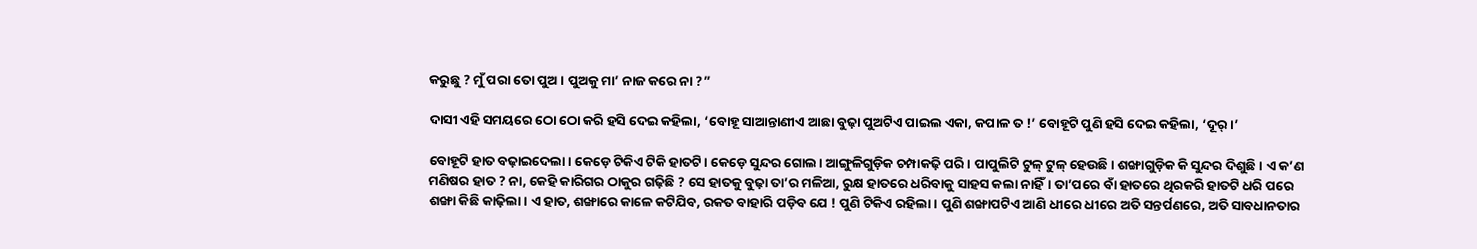କରୁଛୁ ? ମୁଁ ପରା ତୋ ପୁଅ। ପୁଅକୁ ମା’ ନାଜ କରେ ନା ?”

ଦାସୀ ଏହି ସମୟରେ ଠୋ ଠୋ କରି ହସି ଦେଇ କହିଲା, ‘ବୋହୂ ସାଆନ୍ତାଣୀଏ ଆଛା ବୁଢ଼ା ପୁଅଟିଏ ପାଇଲ ଏକା, କପାଳ ତ !’ ବୋହୂଟି ପୁଣି ହସି ଦେଇ କହିଲା, ‘ଦୂର୍‌।’

ବୋହୂଟି ହାତ ବଢ଼ାଇଦେଲା। କେଡ଼େ ଟିକିଏ ଟିକି ହାତଟି। କେଡ଼େ ସୁନ୍ଦର ଗୋଲ। ଆଙ୍ଗୁଳିଗୁଡ଼ିକ ଚମ୍ପାକଢ଼ି ପରି। ପାପୁଲିଟି ଟୁଳ୍‌ ଟୁଳ୍‌ ହେଉଛି। ଶଙ୍ଖାଗୁଡ଼ିକ କି ସୁନ୍ଦର ଦିଶୁଛି। ଏ କ’ଣ ମଣିଷର ହାତ ? ନା, କେହି କାରିଗର ଠାକୁର ଗଢ଼ିଛି ? ସେ ହାତକୁ ବୁଢ଼ା ତା’ର ମଳିଆ, ରୁକ୍ଷ ହାତରେ ଧରିବାକୁ ସାହସ କଲା ନାହିଁ। ତା’ପରେ ବାଁ ହାତରେ ଥିରକରି ହାତଟି ଧରି ପରେ ଶଙ୍ଖା କିଛି କାଢ଼ିଲା। ଏ ହାତ, ଶଙ୍ଖାରେ କାଳେ କଟିଯିବ, ରକତ ବାହାରି ପଡ଼ିବ ଯେ ! ପୁଣି ଟିକିଏ ରହିଲା। ପୁଣି ଶଙ୍ଖାପଟିଏ ଆଣି ଧୀରେ ଧୀରେ ଅତି ସନ୍ତର୍ପଣରେ, ଅତି ସାବଧାନତାର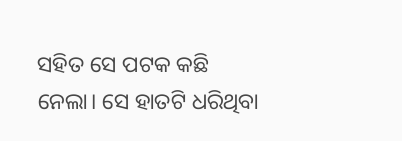ସହିତ ସେ ପଟକ କଛି ନେଲା। ସେ ହାତଟି ଧରିଥିବା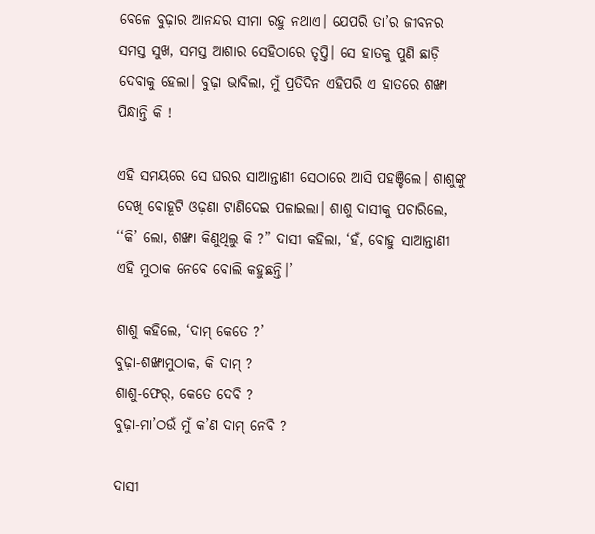ବେଳେ ବୁଢ଼ାର ଆନନ୍ଦର ସୀମା ରହୁ ନଥାଏ। ଯେପରି ତା’ର ଜୀବନର ସମସ୍ତ ସୁଖ, ସମସ୍ତ ଆଶାର ସେହିଠାରେ ତୃପ୍ତି। ସେ ହାତକୁ ପୁଣି ଛାଡ଼ି ଦେବାକୁ ହେଲା। ବୁଢ଼ା ଭାବିଲା, ମୁଁ ପ୍ରତିଦିନ ଏହିପରି ଏ ହାତରେ ଶଙ୍ଖା ପିନ୍ଧାନ୍ତି କି !

ଏହି ସମୟରେ ସେ ଘରର ସାଆନ୍ତାଣୀ ସେଠାରେ ଆସି ପହଞ୍ଚିଲେ। ଶାଶୁଙ୍କୁ ଦେଖି ବୋହୂଟି ଓଢ଼ଣା ଟାଣିଦେଇ ପଳାଇଲା। ଶାଶୁ ଦାସୀକୁ ପଚାରିଲେ, ‘‘କି’ ଲୋ, ଶଙ୍ଖା କିଣୁଥିଲୁ କି ?” ଦାସୀ କହିଲା, ‘ହଁ, ବୋହୁ ସାଆନ୍ତାଣୀ ଏହି ମୁଠାକ ନେବେ ବୋଲି କହୁଛନ୍ତି।’

ଶାଶୁ କହିଲେ, ‘ଦାମ୍‌ କେତେ ?’
ବୁଢ଼ା-ଶଙ୍ଖାମୁଠାକ, କି ଦାମ୍‌ ?
ଶାଶୁ-ଫେର୍‌, କେତେ ଦେବି ?
ବୁଢ଼ା-ମା’ଠଉଁ ମୁଁ କ’ଣ ଦାମ୍‌ ନେବି ?

ଦାସୀ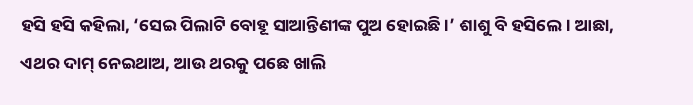ହସି ହସି କହିଲା, ‘ସେଇ ପିଲାଟି ବୋହୂ ସାଆନ୍ତିଣୀଙ୍କ ପୁଅ ହୋଇଛି ।’ ଶାଶୁ ବି ହସିଲେ। ଆଛା, ଏଥର ଦାମ୍‌ ନେଇଥାଅ, ଆଉ ଥରକୁ ପଛେ ଖାଲି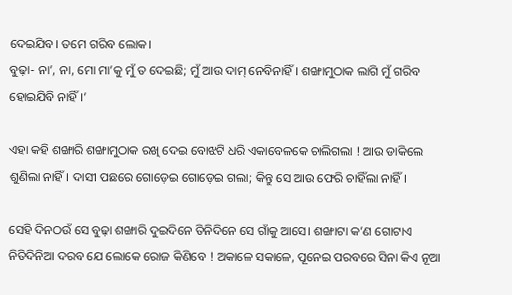ଦେଇଯିବ। ତମେ ଗରିବ ଲୋକ।
ବୁଢ଼ା- ନା’, ନା, ମୋ ମା’କୁ ମୁଁ ତ ଦେଇଛି; ମୁଁ ଆଉ ଦାମ୍‌ ନେବିନାହିଁ। ଶଙ୍ଖାମୁଠାକ ଲାଗି ମୁଁ ଗରିବ ହୋଇଯିବି ନାହିଁ।’

ଏହା କହି ଶଙ୍ଖାରି ଶଙ୍ଖାମୁଠାକ ରଖି ଦେଇ ବୋଝଟି ଧରି ଏକାବେଳକେ ଚାଲିଗଲା ! ଆଉ ଡାକିଲେ ଶୁଣିଲା ନାହିଁ। ଦାସୀ ପଛରେ ଗୋଡ଼େଇ ଗୋଡ଼େଇ ଗଲା; କିନ୍ତୁ ସେ ଆଉ ଫେରି ଚାହିଁଲା ନାହିଁ।

ସେହି ଦିନଠଉଁ ସେ ବୁଢ଼ା ଶଙ୍ଖାରି ଦୁଇଦିନେ ତିନିଦିନେ ସେ ଗାଁକୁ ଆସେ। ଶଙ୍ଖାଟା କ’ଣ ଗୋଟାଏ ନିତିଦିନିଆ ଦରବ ଯେ ଲୋକେ ରୋଜ କିଣିବେ ! ଅକାଳେ ସକାଳେ, ପୂନେଇ ପରବରେ ସିନା କିଏ ନୂଆ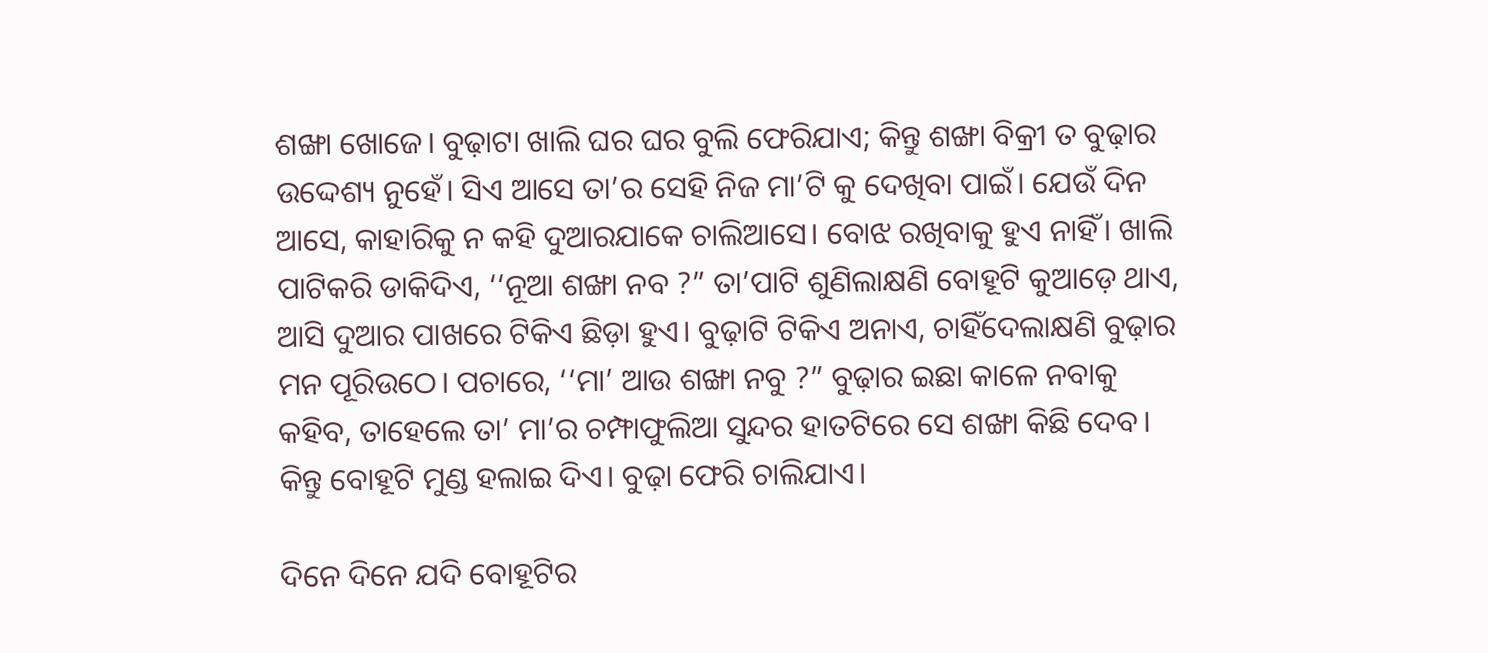ଶଙ୍ଖା ଖୋଜେ। ବୁଢ଼ାଟା ଖାଲି ଘର ଘର ବୁଲି ଫେରିଯାଏ; କିନ୍ତୁ ଶଙ୍ଖା ବିକ୍ରୀ ତ ବୁଢ଼ାର ଉଦ୍ଦେଶ୍ୟ ନୁହେଁ। ସିଏ ଆସେ ତା’ର ସେହି ନିଜ ମା’ଟି କୁ ଦେଖିବା ପାଇଁ। ଯେଉଁ ଦିନ ଆସେ, କାହାରିକୁ ନ କହି ଦୁଆରଯାକେ ଚାଲିଆସେ। ବୋଝ ରଖିବାକୁ ହୁଏ ନାହିଁ। ଖାଲି ପାଟିକରି ଡାକିଦିଏ, ‘‘ନୂଆ ଶଙ୍ଖା ନବ ?” ତା’ପାଟି ଶୁଣିଲାକ୍ଷଣି ବୋହୂଟି କୁଆଡ଼େ ଥାଏ, ଆସି ଦୁଆର ପାଖରେ ଟିକିଏ ଛିଡ଼ା ହୁଏ। ବୁଢ଼ାଟି ଟିକିଏ ଅନାଏ, ଚାହିଁଦେଲାକ୍ଷଣି ବୁଢ଼ାର ମନ ପୂରିଉଠେ। ପଚାରେ, ‘‘ମା’ ଆଉ ଶଙ୍ଖା ନବୁ ?” ବୁଢ଼ାର ଇଛା କାଳେ ନବାକୁ କହିବ, ତାହେଲେ ତା’ ମା’ର ଚମ୍ଫାଫୁଲିଆ ସୁନ୍ଦର ହାତଟିରେ ସେ ଶଙ୍ଖା କିଛି ଦେବ। କିନ୍ତୁ ବୋହୂଟି ମୁଣ୍ଡ ହଲାଇ ଦିଏ। ବୁଢ଼ା ଫେରି ଚାଲିଯାଏ।

ଦିନେ ଦିନେ ଯଦି ବୋହୂଟିର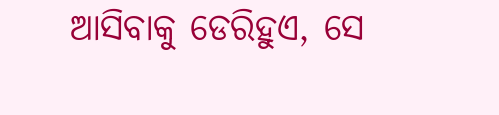ଆସିବାକୁ ଡେରିହୁଏ, ସେ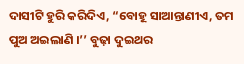ଦାସୀଟି ହୁରି କରିଦିଏ, “ବୋହୂ ସାଆନ୍ତାଣୀଏ, ତମ ପୁଅ ଅଇଲାଣି ।’’ ବୁଢ଼ା ଦୁଇଥର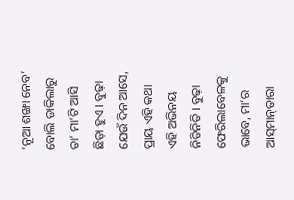‘ନୂଆ ଶଙ୍ଖା ନେବ’ ବୋଲି ଡାକିଲାରୁ ତା’ ମା’ଟି ଆସି ଛିଡ଼ା ହୁଏ । ବୁଢ଼ା ଯେଉଁ ଦିନ ଆସେ, ପ୍ରାୟ ଏହି କଥା ଏହି ଅଭିନୟ ନିତିନିତି । ବୁଢ଼ା ଫେରିଲାବେଳକୁ ଭାବେ, ମା’ର ଆସ୍‌ମାନ୍‌ତାରା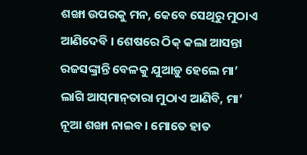ଶଙ୍ଖା ଉପରକୁ ମନ, କେବେ ସେଥିରୁ ମୁଠାଏ ଆଣିଦେବି । ଶେଷରେ ଠିକ୍‌ କଲା ଆସନ୍ତା ରଜସଙ୍କ୍ରାନ୍ତି ବେଳକୁ ଯୁଆଡ଼ୁ ହେଲେ ମା’ ଲାଗି ଆସ୍‌ମାନ୍‌ତାରା ମୁଠାଏ ଆଣିବି, ମା’ ନୂଆ ଶଙ୍ଖା ନାଇବ। ମୋତେ ହାତ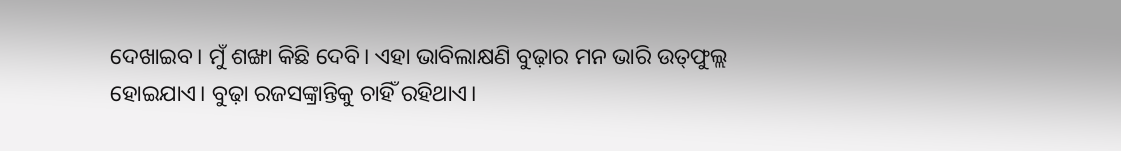ଦେଖାଇବ। ମୁଁ ଶଙ୍ଖା କିଛି ଦେବି। ଏହା ଭାବିଲାକ୍ଷଣି ବୁଢ଼ାର ମନ ଭାରି ଉତ୍‌ଫୁଲ୍ଲ ହୋଇଯାଏ। ବୁଢ଼ା ରଜସଙ୍କ୍ରାନ୍ତିକୁ ଚାହିଁ ରହିଥାଏ।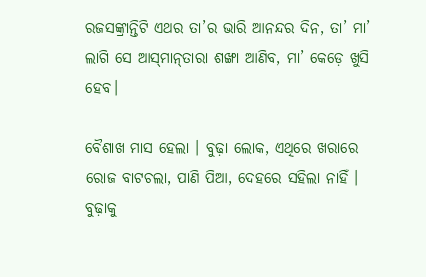ରଜସଙ୍କ୍ରାନ୍ତିଟି ଏଥର ତା’ର ଭାରି ଆନନ୍ଦର ଦିନ, ତା’ ମା’ ଲାଗି ସେ ଆସ୍‌ମାନ୍‌ତାରା ଶଙ୍ଖା ଆଣିବ, ମା’ କେଡ଼େ ଖୁସି ହେବ।

ବୈଶାଖ ମାସ ହେଲା । ବୁଢ଼ା ଲୋକ, ଏଥିରେ ଖରାରେ ରୋଜ ବାଟଚଲା, ପାଣି ପିଆ, ଦେହରେ ସହିଲା ନାହିଁ । ବୁଢ଼ାକୁ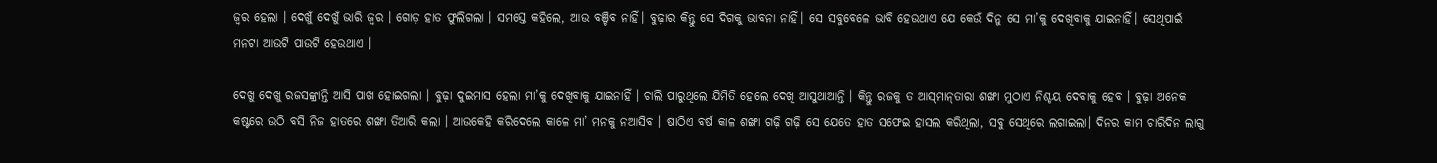ଜ୍ବର ହେଲା । ଦେଖୁଁ ଦେଖୁଁ ଭାରି ଜ୍ବର । ଗୋଡ଼ ହାତ ଫୁଲିଗଲା । ସମସ୍ତେ କହିଲେ, ଆଉ ବଞ୍ଚିବ ନାହିଁ। ବୁଢ଼ାର କିନ୍ତୁ ସେ ଦିଗକୁ ଭାବନା ନାହିଁ। ସେ ସବୁବେଳେ ଭାବି ହେଉଥାଏ ଯେ କେଉଁ ଦିନୁ ସେ ମା’କୁ ଦେଖିବାକୁ ଯାଇନାହିଁ। ସେଥିପାଇଁ ମନଟା ଆଉଟି ପାଉଟି ହେଉଥାଏ ।

ଦେଖୁ ଦେଖୁ ରଜସଙ୍କ୍ରାନ୍ତି ଆସି ପାଖ ହୋଇଗଲା । ବୁଢ଼ା ଦୁଇମାସ ହେଲା ମା’କୁ ଦେଖିବାକୁ ଯାଇନାହିଁ । ଚାଲି ପାରୁଥିଲେ ଯିମିତି ହେଲେ ଦେଖି ଆସୁଥାଆନ୍ତି । କିନ୍ତୁ ରଜକୁ ତ ଆସ୍‌ମାନ୍‌ତାରା ଶଙ୍ଖା ମୁଠାଏ ନିଶ୍ଚୟ ଦେବାକୁ ହେବ । ବୁଢ଼ା ଅନେକ କଷ୍ଟରେ ଉଠି ବସି ନିଜ ହାତରେ ଶଙ୍ଖା ତିଆରି କଲା । ଆଉକେହି କରିଦେଲେ କାଳେ ମା’ ମନକୁ ନଆସିବ । ଷାଠିଏ ବର୍ଷ କାଳ ଶଙ୍ଖା ଗଢ଼ି ଗଢ଼ି ସେ ଯେତେ ହାତ ସଫେଇ ହାସଲ କରିଥିଲା, ସବୁ ସେଥିରେ ଲଗାଇଲା। ଦିନର କାମ ଚାରିଦିନ ଲାଗୁ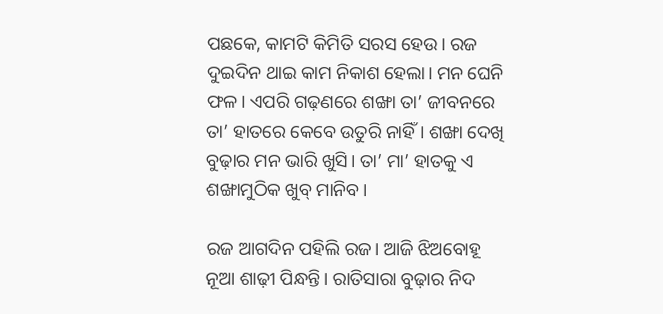ପଛକେ, କାମଟି କିମିତି ସରସ ହେଉ। ରଜ ଦୁଇଦିନ ଥାଇ କାମ ନିକାଶ ହେଲା। ମନ ଘେନି ଫଳ। ଏପରି ଗଢ଼ଣରେ ଶଙ୍ଖା ତା’ ଜୀବନରେ ତା’ ହାତରେ କେବେ ଉତୁରି ନାହିଁ। ଶଙ୍ଖା ଦେଖି ବୁଢ଼ାର ମନ ଭାରି ଖୁସି। ତା’ ମା’ ହାତକୁ ଏ ଶଙ୍ଖାମୁଠିକ ଖୁବ୍‌ ମାନିବ।

ରଜ ଆଗଦିନ ପହିଲି ରଜ। ଆଜି ଝିଅବୋହୂ ନୂଆ ଶାଢ଼ୀ ପିନ୍ଧନ୍ତି। ରାତିସାରା ବୁଢ଼ାର ନିଦ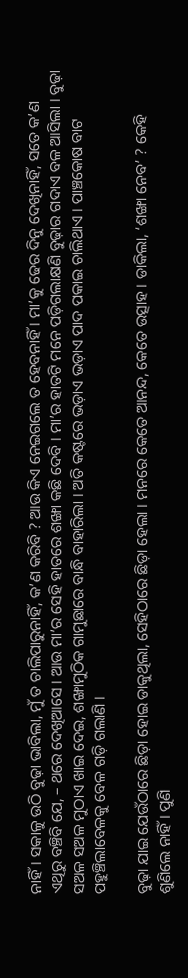ନାହିଁ। ସକାଳୁ ଉଠି ବୁଢ଼ା ଭାବିଲା, ମୁଁ ତ ଚାଲିପାରୁନାହିଁ, କ’ଣ କରିବି ? ଆଉ କିଏ ନେଇଗଲେ ତ ହେବନାହିଁ । ମା’କୁ ଢେର ଦିନୁ ଦେଖିନାହିଁ, ସତେ କ’ଣ ଏଥିରୁ ବଞ୍ଚିବି ଯେ, – ଥରେ ଦେଖିଆସେ । ଆଉ ମା’ର ସେହି ହାତରେ ଶଙ୍ଖା କଛି ଦେବି । ମା’ର ହାତଟି ମନେ ପଡ଼ିଗଲାକ୍ଷଣି ବୁଢ଼ାର ଗଦାଏ ବଳ ଆସିଲା । ବୁଢ଼ା ସଅଳ ସଅଳ ମୁଠାଏ ଖାଇ ଦେଇ, ଶଙ୍ଖାମୁଠିକ ଗାମୁଛାରେ ବାନ୍ଧି ବାହାରିଲା । ଅତି କଷ୍ଟରେ ଭଡ଼ାଏ ଭଡ଼ାଏ ପାଦ ପକାଇ ଚାଲିଥାଏ । ପାଞ୍ଚକୋଷ ବାଟ ପହୁଞ୍ଚିଲାବେଳକୁ ବେଳ ଗଡ଼ି ଗଲାଣି ।

ବୁଢ଼ା ଯାଇ ଯେଉଁଠାରେ ଛିଡ଼ା ହୋଇ ଡାକୁଥିଲା, ସେହିଠାରେ ଛିଡ଼ା ହେଲା । ମନରେ କେତେ ଆନନ୍ଦ, କେତେ ଉତ୍ସାହ । ଡାକିଲା, ‘ଶଙ୍ଖା ନେବ’ ? କେହି ଶୁଣିଲେ ନାହିଁ । ପୁଣି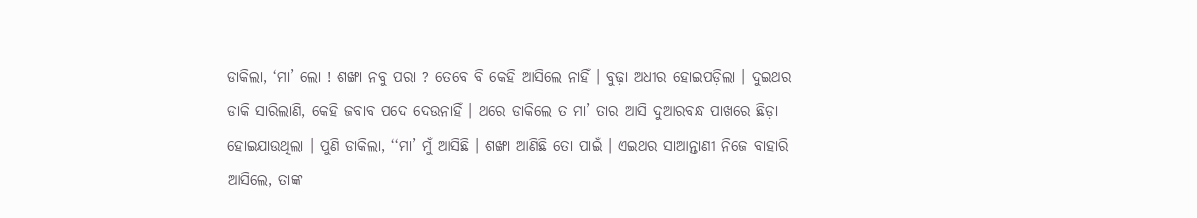ଡାକିଲା, ‘ମା’ ଲୋ ! ଶଙ୍ଖା ନବୁ ପରା ? ତେବେ ବି କେହି ଆସିଲେ ନାହିଁ । ବୁଢ଼ା ଅଧୀର ହୋଇପଡ଼ିଲା । ଦୁଇଥର ଡାକି ସାରିଲାଣି, କେହି ଜବାବ ପଦେ ଦେଉନାହିଁ । ଥରେ ଡାକିଲେ ତ ମା’ ତାର ଆସି ଦୁଆରବନ୍ଧ ପାଖରେ ଛିଡ଼ା ହୋଇଯାଉଥିଲା । ପୁଣି ଡାକିଲା, ‘‘ମା’ ମୁଁ ଆସିଛି । ଶଙ୍ଖା ଆଣିଛି ତୋ ପାଇଁ । ଏଇଥର ସାଆନ୍ତାଣୀ ନିଜେ ବାହାରି ଆସିଲେ, ତାଙ୍କ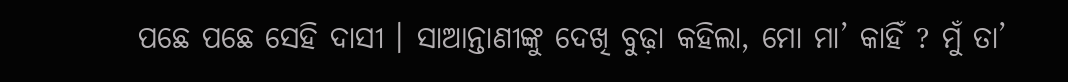ପଛେ ପଛେ ସେହି ଦାସୀ । ସାଆନ୍ତାଣୀଙ୍କୁ ଦେଖି ବୁଢ଼ା କହିଲା, ମୋ ମା’ କାହିଁ ? ମୁଁ ତା’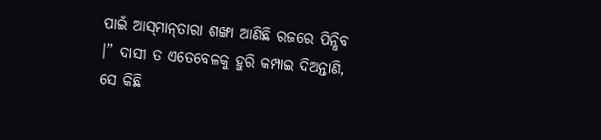ପାଇଁ ଆସ୍‌ମାନ୍‌ତାରା ଶଙ୍ଖା ଆଣିଛି ରଜରେ ପିନ୍ଧିବ ।” ଦାସୀ ତ ଏତେବେଳକୁ ହୁରି କମ୍ପାଇ ଦିଅନ୍ତାଣି, ସେ କିଛି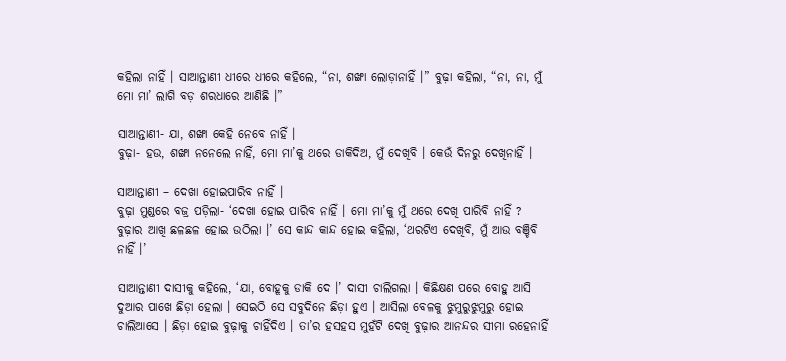କହିଲା ନାହିଁ । ସାଆନ୍ତାଣୀ ଧୀରେ ଧୀରେ କହିଲେ, “ନା, ଶଙ୍ଖା ଲୋଡ଼ାନାହିଁ ।” ବୁଢ଼ା କହିଲା, “ନା, ନା, ମୁଁ ମୋ ମା’ ଲାଗି ବଡ଼ ଶରଧାରେ ଆଣିଛି ।”

ସାଆନ୍ତାଣୀ- ଯା, ଶଙ୍ଖା କେହି ନେବେ ନାହିଁ ।
ବୁଢ଼ା- ହଉ, ଶଙ୍ଖା ନନେଲେ ନାହିଁ, ମୋ ମା’କୁ ଥରେ ଡାକିଦିଅ, ମୁଁ ଦେଖିବି । କେଉଁ ଦିନରୁ ଦେଖିନାହିଁ ।

ସାଆନ୍ତାଣୀ – ଦେଖା ହୋଇପାରିବ ନାହିଁ ।
ବୁଢ଼ା ମୁଣ୍ଡରେ ବଜ୍ର ପଡ଼ିଲା- ‘ଦେଖା ହୋଇ ପାରିବ ନାହିଁ । ମୋ ମା’କୁ ମୁଁ ଥରେ ଦେଖି ପାରିବି ନାହିଁ ? ବୁଢ଼ାର ଆଖି ଛଳଛଳ ହୋଇ ଉଠିଲା ।’ ସେ କାନ୍ଦ କାନ୍ଦ ହୋଇ କହିଲା, ‘ଥରଟିଏ ଦେଖିବି, ମୁଁ ଆଉ ବଞ୍ଚିବି ନାହିଁ ।’

ସାଆନ୍ତାଣୀ ଦାସୀକୁ କହିଲେ, ‘ଯା, ବୋହୂକୁ ଡାକି ଦେ ।’ ଦାସୀ ଚାଲିଗଲା । କିଛିକ୍ଷଣ ପରେ ବୋହୁ ଆସି ଦୁଆର ପାଖେ ଛିଡ଼ା ହେଲା । ସେଇଠି ସେ ସବୁଦିନେ ଛିଡ଼ା ହୁଏ । ଆସିଲା ବେଳକୁ ଝୁମୁରୁଝୁମୁରୁ ହୋଇ ଚାଲିଆସେ । ଛିଡ଼ା ହୋଇ ବୁଢ଼ାକୁ ଚାହିଁଦିଏ । ତା’ର ହସହସ ମୁହଁଟି ଦେଖି ବୁଢ଼ାର ଆନନ୍ଦର ସୀମା ରହେନାହିଁ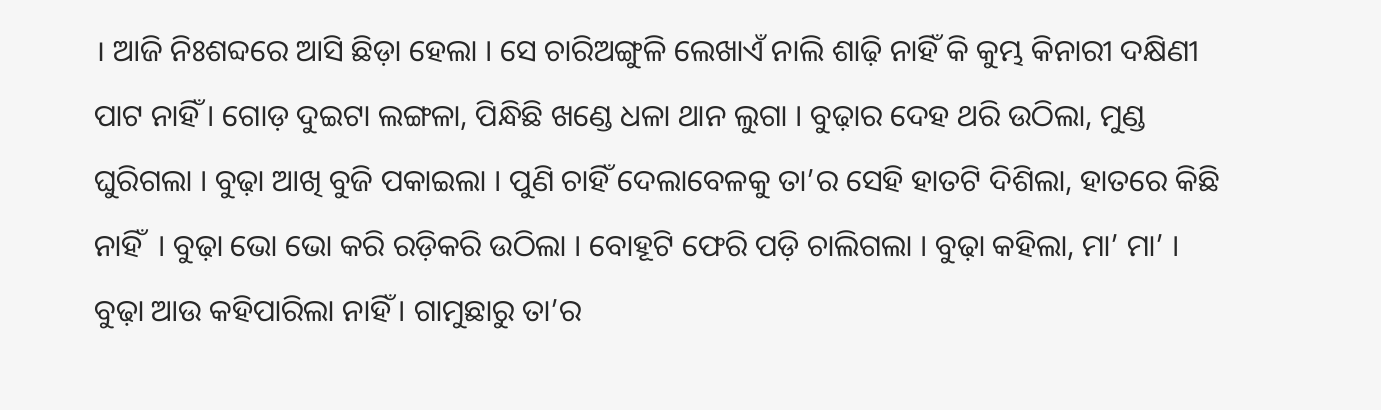। ଆଜି ନିଃଶବ୍ଦରେ ଆସି ଛିଡ଼ା ହେଲା । ସେ ଚାରିଅଙ୍ଗୁଳି ଲେଖାଏଁ ନାଲି ଶାଢ଼ି ନାହିଁ କି କୁମ୍ଭ କିନାରୀ ଦକ୍ଷିଣୀ ପାଟ ନାହିଁ । ଗୋଡ଼ ଦୁଇଟା ଲଙ୍ଗଳା, ପିନ୍ଧିଛି ଖଣ୍ଡେ ଧଳା ଥାନ ଲୁଗା । ବୁଢ଼ାର ଦେହ ଥରି ଉଠିଲା, ମୁଣ୍ଡ ଘୁରିଗଲା । ବୁଢ଼ା ଆଖି ବୁଜି ପକାଇଲା । ପୁଣି ଚାହିଁ ଦେଲାବେଳକୁ ତା’ର ସେହି ହାତଟି ଦିଶିଲା, ହାତରେ କିଛି ନାହିଁ  । ବୁଢ଼ା ଭୋ ଭୋ କରି ରଡ଼ିକରି ଉଠିଲା । ବୋହୂଟି ଫେରି ପଡ଼ି ଚାଲିଗଲା । ବୁଢ଼ା କହିଲା, ମା’ ମା’ । ବୁଢ଼ା ଆଉ କହିପାରିଲା ନାହିଁ । ଗାମୁଛାରୁ ତା’ର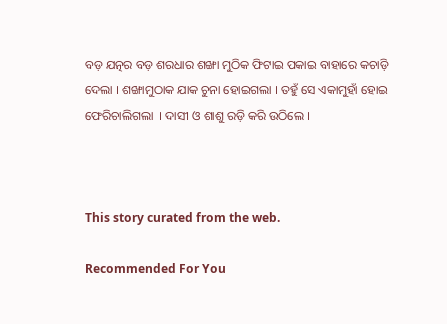ବଡ଼ ଯତ୍ନର ବଡ଼ ଶରଧାର ଶଙ୍ଖା ମୁଠିକ ଫିଟାଇ ପକାଇ ବାହାରେ କଚାଡ଼ି ଦେଲା । ଶଙ୍ଖାମୁଠାକ ଯାକ ଚୁନା ହୋଇଗଲା । ତହୁଁ ସେ ଏକାମୁହାଁ ହୋଇ ଫେରିଚାଲିଗଲା  । ଦାସୀ ଓ ଶାଶୁ ରଡ଼ି କରି ଉଠିଲେ ।



This story curated from the web.

Recommended For You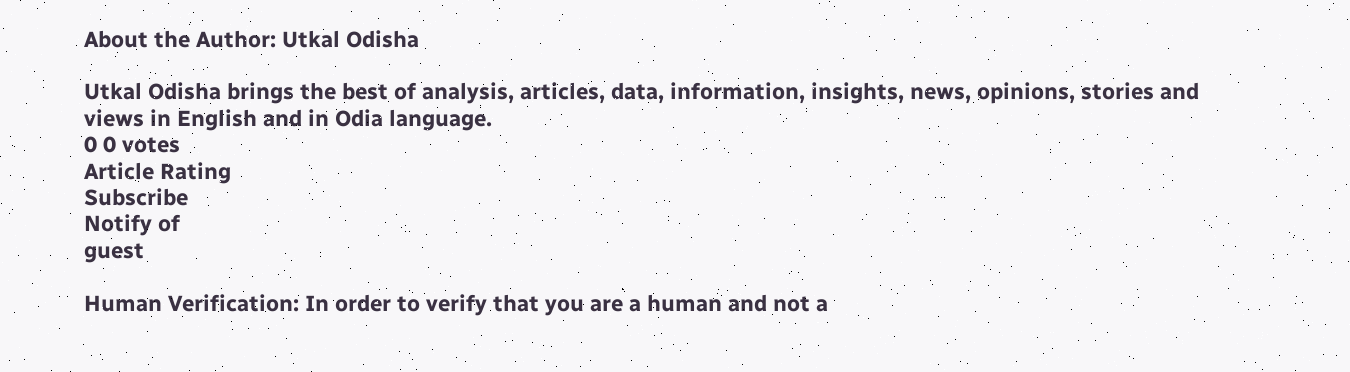About the Author: Utkal Odisha

Utkal Odisha brings the best of analysis, articles, data, information, insights, news, opinions, stories and views in English and in Odia language.
0 0 votes
Article Rating
Subscribe
Notify of
guest

Human Verification: In order to verify that you are a human and not a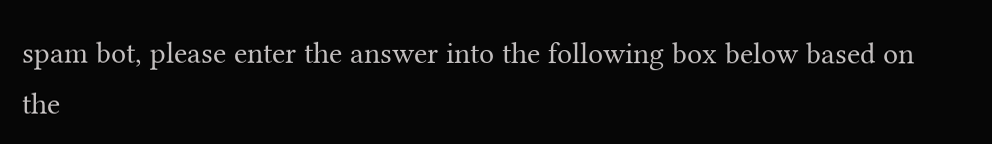spam bot, please enter the answer into the following box below based on the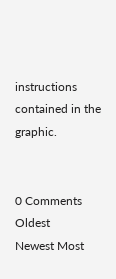instructions contained in the graphic.


0 Comments
Oldest
Newest Most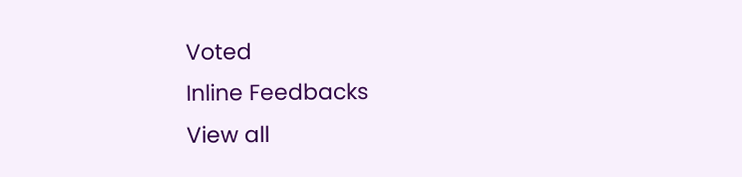Voted
Inline Feedbacks
View all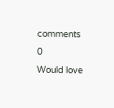comments
0
Would love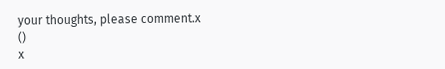your thoughts, please comment.x
()
x